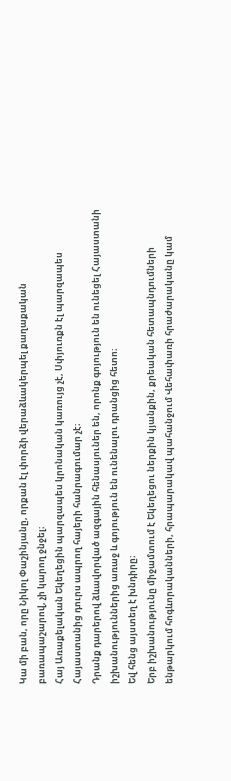Կա մի բան, որը Նիկոլ Փաշինյանը, որքան էլ փորձի վերաձևակերպել քաղաքական բառապաշարով, չի կարող ջնջել։
Հայ Առաքելական Եկեղեցին պարզապես կրոնական կառույց չէ, Սփյուռքն էլ պարզապես Հայաստանից դուրս ապրող հայերի հանրագումար չէ։
Դրանք դարերով ձևավորված ազգային հենասյուներ են, որոնք գոյություն են ունեցել Հայաստանի իշխանություններից առաջ և գոյություն են ունենալու դրանցից հետո։
Եվ հենց այստեղ է խնդիրը։
Երբ իշխանությունը միջամտում է Եկեղեցու ներքին կյանքին, քրեական հետապնդումների ենթարկում հոգևորականների, հրապարակավ պահանջում Վեհափառի հրաժարականը կամ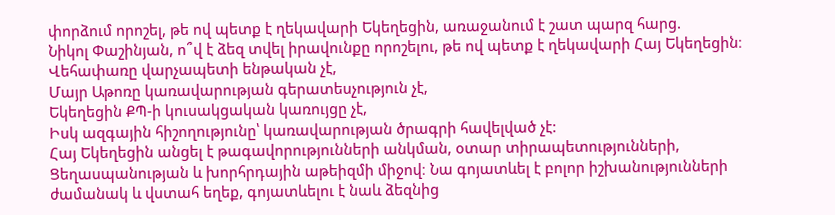փորձում որոշել, թե ով պետք է ղեկավարի Եկեղեցին, առաջանում է շատ պարզ հարց.
Նիկոլ Փաշինյան, ո՞վ է ձեզ տվել իրավունքը որոշելու, թե ով պետք է ղեկավարի Հայ Եկեղեցին։
Վեհափառը վարչապետի ենթական չէ,
Մայր Աթոռը կառավարության գերատեսչություն չէ,
Եկեղեցին ՔՊ-ի կուսակցական կառույցը չէ,
Իսկ ազգային հիշողությունը՝ կառավարության ծրագրի հավելված չէ:
Հայ Եկեղեցին անցել է թագավորությունների անկման, օտար տիրապետությունների, Ցեղասպանության և խորհրդային աթեիզմի միջով։ Նա գոյատևել է բոլոր իշխանությունների ժամանակ և վստահ եղեք, գոյատևելու է նաև ձեզնից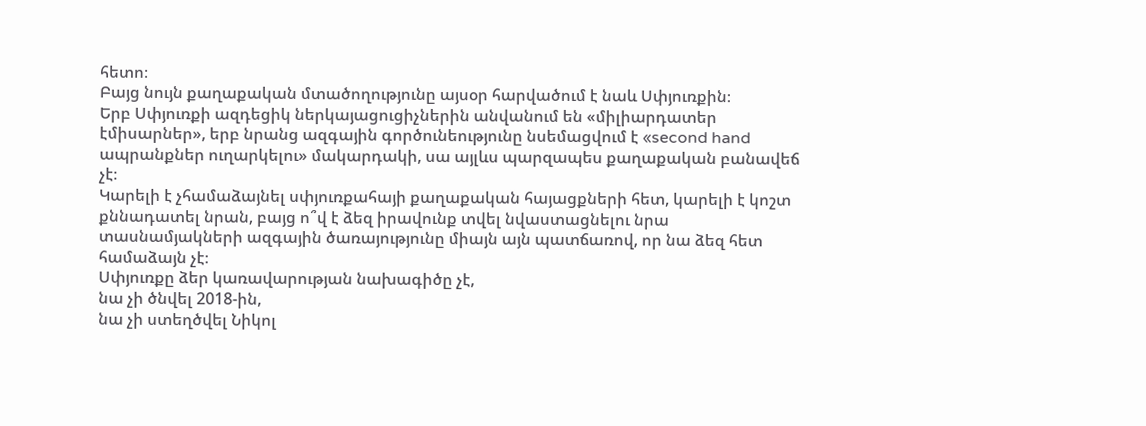հետո։
Բայց նույն քաղաքական մտածողությունը այսօր հարվածում է նաև Սփյուռքին։
Երբ Սփյուռքի ազդեցիկ ներկայացուցիչներին անվանում են «միլիարդատեր էմիսարներ», երբ նրանց ազգային գործունեությունը նսեմացվում է «second hand ապրանքներ ուղարկելու» մակարդակի, սա այլևս պարզապես քաղաքական բանավեճ չէ։
Կարելի է չհամաձայնել սփյուռքահայի քաղաքական հայացքների հետ, կարելի է կոշտ քննադատել նրան, բայց ո՞վ է ձեզ իրավունք տվել նվաստացնելու նրա տասնամյակների ազգային ծառայությունը միայն այն պատճառով, որ նա ձեզ հետ համաձայն չէ։
Սփյուռքը ձեր կառավարության նախագիծը չէ,
նա չի ծնվել 2018-ին,
նա չի ստեղծվել Նիկոլ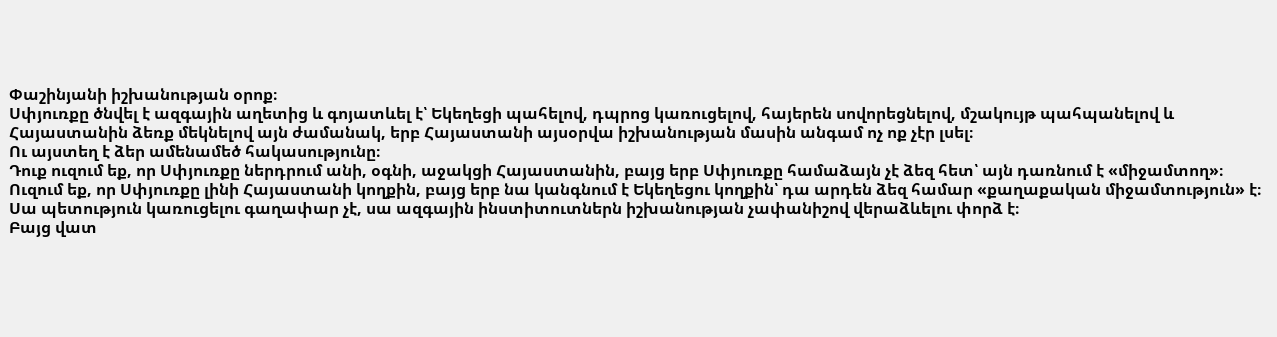Փաշինյանի իշխանության օրոք։
Սփյուռքը ծնվել է ազգային աղետից և գոյատևել է՝ Եկեղեցի պահելով, դպրոց կառուցելով, հայերեն սովորեցնելով, մշակույթ պահպանելով և Հայաստանին ձեռք մեկնելով այն ժամանակ, երբ Հայաստանի այսօրվա իշխանության մասին անգամ ոչ ոք չէր լսել։
Ու այստեղ է ձեր ամենամեծ հակասությունը։
Դուք ուզում եք, որ Սփյուռքը ներդրում անի, օգնի, աջակցի Հայաստանին, բայց երբ Սփյուռքը համաձայն չէ ձեզ հետ՝ այն դառնում է «միջամտող»։
Ուզում եք, որ Սփյուռքը լինի Հայաստանի կողքին, բայց երբ նա կանգնում է Եկեղեցու կողքին՝ դա արդեն ձեզ համար «քաղաքական միջամտություն» է։
Սա պետություն կառուցելու գաղափար չէ, սա ազգային ինստիտուտներն իշխանության չափանիշով վերաձևելու փորձ է։
Բայց վատ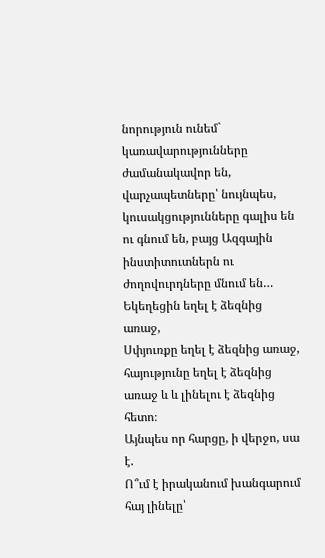նորություն ունեմ` կառավարությունները ժամանակավոր են, վարչապետները՝ նույնպես, կուսակցությունները գալիս են ու գնում են, բայց Ազգային ինստիտուտներն ու ժողովուրդները մնում են…
Եկեղեցին եղել է ձեզնից առաջ,
Սփյուռքը եղել է ձեզնից առաջ,
հայությունը եղել է ձեզնից առաջ և և լինելու է ձեզնից հետո։
Այնպես որ հարցը, ի վերջո, սա է.
Ո՞ւմ է իրականում խանգարում հայ լինելը՝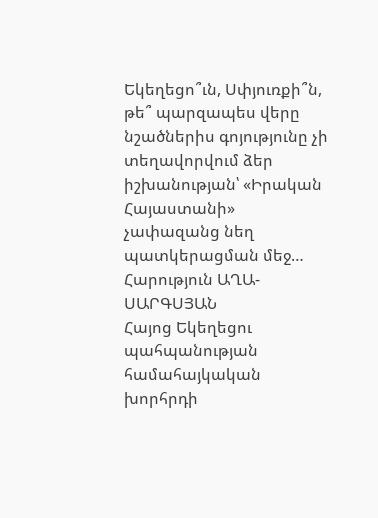Եկեղեցո՞ւն, Սփյուռքի՞ն, թե՞ պարզապես վերը նշածներիս գոյությունը չի տեղավորվում ձեր իշխանության՝ «Իրական Հայաստանի» չափազանց նեղ պատկերացման մեջ…
Հարություն ԱՂԱ-ՍԱՐԳՍՅԱՆ
Հայոց Եկեղեցու պահպանության համահայկական խորհրդի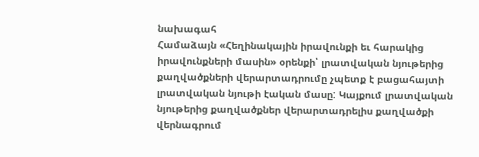նախագահ
Համաձայն «Հեղինակային իրավունքի եւ հարակից իրավունքների մասին» օրենքի՝ լրատվական նյութերից քաղվածքների վերարտադրումը չպետք է բացահայտի լրատվական նյութի էական մասը: Կայքում լրատվական նյութերից քաղվածքներ վերարտադրելիս քաղվածքի վերնագրում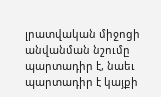լրատվական միջոցի անվանման նշումը պարտադիր է, նաեւ պարտադիր է կայքի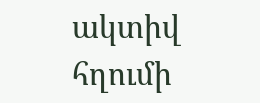ակտիվ հղումի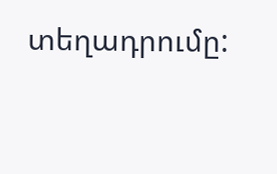տեղադրումը: